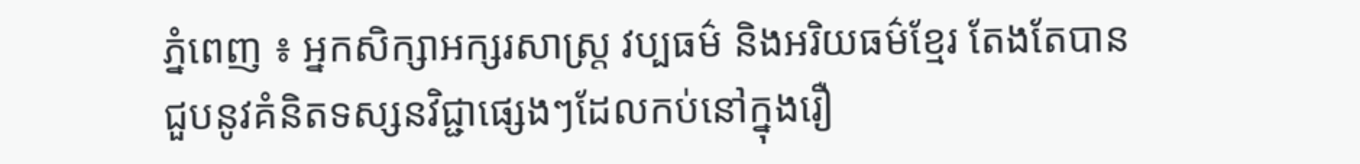ភ្នំពេញ ៖ អ្នកសិក្សាអក្សរសាស្ត្រ វប្បធម៌ និងអរិយធម៌ខ្មែរ តែងតែបានជួបនូវគំនិតទស្សនវិជ្ជាផ្សេងៗដែលកប់នៅក្នុងរឿ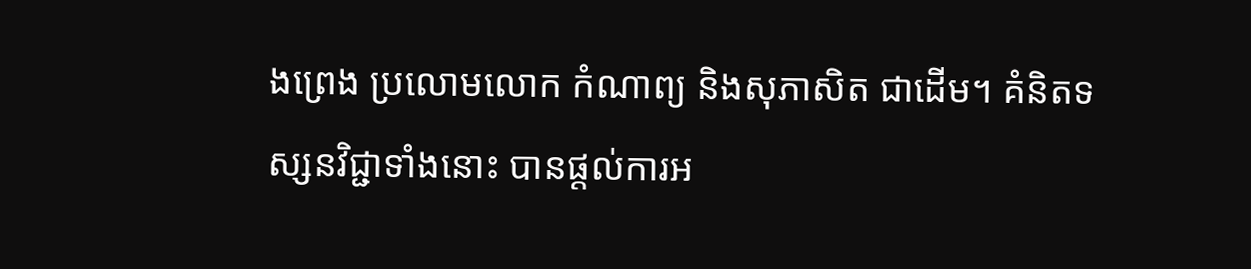ងព្រេង ប្រលោមលោក កំណាព្យ និងសុភាសិត ជាដើម។ គំនិតទស្សនវិជ្ជាទាំងនោះ បានផ្ដល់ការអ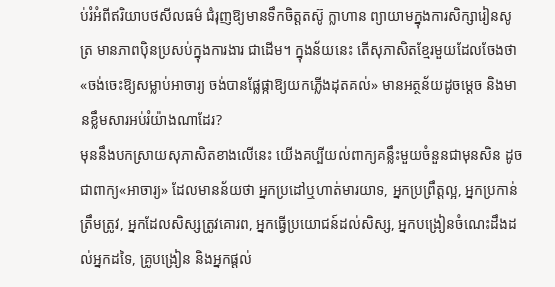ប់រំអំពីឥរិយាបថសីលធម៌ ជំរុញឱ្យមានទឹកចិត្តតស៊ូ ក្លាហាន ព្យាយាមក្នុងការសិក្សារៀនសូត្រ មានភាពប៉ិនប្រសប់ក្នុងការងារ ជាដើម។ ក្នុងន័យនេះ តើសុភាសិតខ្មែរមួយដែលចែងថា «ចង់ចេះឱ្យសម្លាប់អាចារ្យ ចង់បានផ្លែផ្កាឱ្យយកភ្លើងដុតគល់» មានអត្ថន័យដូចម្ដេច និងមានខ្លឹមសារអប់រំយ៉ាងណាដែរ?
មុននឹងបកស្រាយសុភាសិតខាងលើនេះ យើងគប្បីយល់ពាក្យគន្លឹះមួយចំនួនជាមុនសិន ដូចជាពាក្យ«អាចារ្យ» ដែលមានន័យថា អ្នកប្រដៅឬហាត់មារយាទ, អ្នកប្រព្រឹត្តល្អ, អ្នកប្រកាន់ត្រឹមត្រូវ, អ្នកដែលសិស្សត្រូវគោរព, អ្នកធ្វើប្រយោជន៍ដល់សិស្ស, អ្នកបង្រៀនចំណេះដឹងដល់អ្នកដទៃ, គ្រូបង្រៀន និងអ្នកផ្ដល់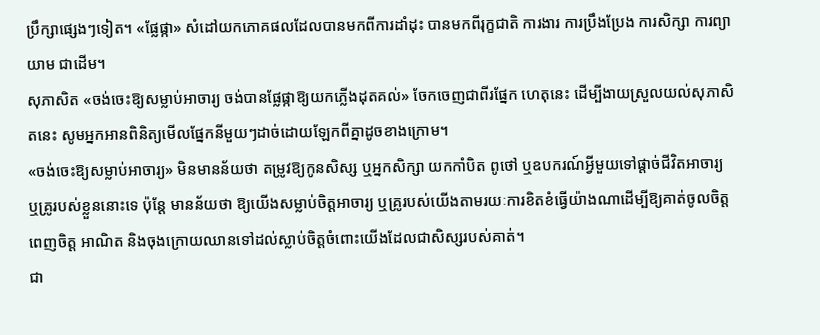ប្រឹក្សាផ្សេងៗទៀត។ «ផ្លែផ្កា» សំដៅយកភោគផលដែលបានមកពីការដាំដុះ បានមកពីរុក្ខជាតិ ការងារ ការប្រឹងប្រែង ការសិក្សា ការព្យាយាម ជាដើម។
សុភាសិត «ចង់ចេះឱ្យសម្លាប់អាចារ្យ ចង់បានផ្លែផ្កាឱ្យយកភ្លើងដុតគល់» ចែកចេញជាពីរផ្នែក ហេតុនេះ ដើម្បីងាយស្រួលយល់សុភាសិតនេះ សូមអ្នកអានពិនិត្យមើលផ្នែកនីមួយៗដាច់ដោយឡែកពីគ្នាដូចខាងក្រោម។
«ចង់ចេះឱ្យសម្លាប់អាចារ្យ» មិនមានន័យថា តម្រូវឱ្យកូនសិស្ស ឬអ្នកសិក្សា យកកាំបិត ពូថៅ ឬឧបករណ៍អ្វីមួយទៅផ្ដាច់ជីវិតអាចារ្យ ឬគ្រូរបស់ខ្លួននោះទេ ប៉ុន្តែ មានន័យថា ឱ្យយើងសម្លាប់ចិត្តអាចារ្យ ឬគ្រូរបស់យើងតាមរយៈការខិតខំធ្វើយ៉ាងណាដើម្បីឱ្យគាត់ចូលចិត្ត ពេញចិត្ត អាណិត និងចុងក្រោយឈានទៅដល់ស្លាប់ចិត្តចំពោះយើងដែលជាសិស្សរបស់គាត់។
ជា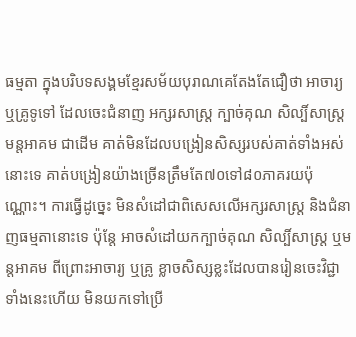ធម្មតា ក្នុងបរិបទសង្គមខ្មែរសម័យបុរាណគេតែងតែជឿថា អាចារ្យ ឬគ្រូទូទៅ ដែលចេះជំនាញ អក្សរសាស្ត្រ ក្បាច់គុណ សិល្បិ៍សាស្ត្រ មន្តអាគម ជាដើម គាត់មិនដែលបង្រៀនសិស្សរបស់គាត់ទាំងអស់នោះទេ គាត់បង្រៀនយ៉ាងច្រើនត្រឹមតែ៧០ទៅ៨០ភាគរយប៉ុណ្ណោះ។ ការធ្វើដូច្នេះ មិនសំដៅជាពិសេសលើអក្សរសាស្ត្រ និងជំនាញធម្មតានោះទេ ប៉ុន្តែ អាចសំដៅយកក្បាច់គុណ សិល្បិ៍សាស្ត្រ ឬមន្តអាគម ពីព្រោះអាចារ្យ ឬគ្រូ ខ្លាចសិស្សខ្លះដែលបានរៀនចេះវិជ្ជាទាំងនេះហើយ មិនយកទៅប្រើ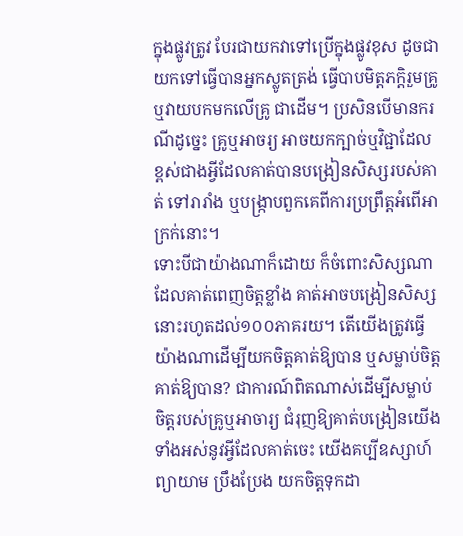ក្នុងផ្លូវត្រូវ បែរជាយកវាទៅប្រើក្នុងផ្លូវខុស ដូចជា យកទៅធ្វើបានអ្នកស្លូតត្រង់ ធ្វើបាបមិត្តភក្ដិរួមគ្រូ ឬវាយបកមកលើគ្រូ ជាដើម។ ប្រសិនបើមានករណីដូច្នេះ គ្រូឬអាចរ្យ អាចយកក្បាច់ឬវិជ្ជាដែលខ្ពស់ជាងអ្វីដែលគាត់បានបង្រៀនសិស្សរបស់គាត់ ទៅរារាំង ឬបង្ក្រាបពួកគេពីការប្រព្រឹត្តអំពើអាក្រក់នោះ។
ទោះបីជាយ៉ាងណាក៏ដោយ ក៏ចំពោះសិស្សណាដែលគាត់ពេញចិត្តខ្លាំង គាត់អាចបង្រៀនសិស្សនោះរហូតដល់១០០ភាគរយ។ តើយើងត្រូវធ្វើយ៉ាងណាដើម្បីយកចិត្តគាត់ឱ្យបាន ឬសម្លាប់ចិត្តគាត់ឱ្យបាន? ជាការណ៍ពិតណាស់ដើម្បីសម្លាប់ចិត្តរបស់គ្រូឬអាចារ្យ ជំរុញឱ្យគាត់បង្រៀនយើងទាំងអស់នូវអ្វីដែលគាត់ចេះ យើងគប្បីឧស្សាហ៍ព្យាយាម ប្រឹងប្រែង យកចិត្តទុកដា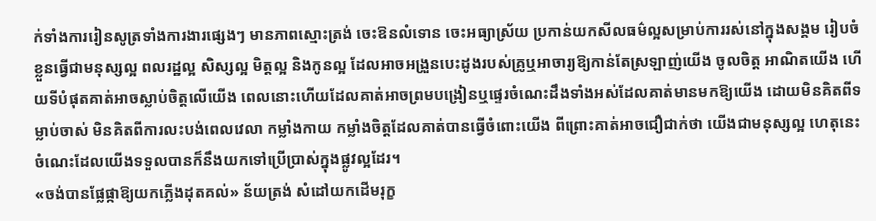ក់ទាំងការរៀនសូត្រទាំងការងារផ្សេងៗ មានភាពស្មោះត្រង់ ចេះឱនលំទោន ចេះអធ្យាស្រ័យ ប្រកាន់យកសីលធម៌ល្អសម្រាប់ការរស់នៅក្នុងសង្គម រៀបចំខ្លួនធ្វើជាមនុស្សល្អ ពលរដ្ឋល្អ សិស្សល្អ មិត្តល្អ និងកូនល្អ ដែលអាចអង្រួនបេះដូងរបស់គ្រូឬអាចារ្យឱ្យកាន់តែស្រឡាញ់យើង ចូលចិត្ត អាណិតយើង ហើយទីបំផុតគាត់អាចស្លាប់ចិត្តលើយើង ពេលនោះហើយដែលគាត់អាចព្រមបង្រៀនឬផ្ទេរចំណេះដឹងទាំងអស់ដែលគាត់មានមកឱ្យយើង ដោយមិនគិតពីទម្លាប់ចាស់ មិនគិតពីការលះបង់ពេលវេលា កម្លាំងកាយ កម្លាំងចិត្តដែលគាត់បានធ្វើចំពោះយើង ពីព្រោះគាត់អាចជឿជាក់ថា យើងជាមនុស្សល្អ ហេតុនេះចំណេះដែលយើងទទួលបានក៏នឹងយកទៅប្រើប្រាស់ក្នុងផ្លូវល្អដែរ។
«ចង់បានផ្លែផ្កាឱ្យយកភ្លើងដុតគល់» ន័យត្រង់ សំដៅយកដើមរុក្ខ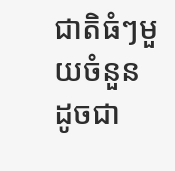ជាតិធំៗមួយចំនួន ដូចជា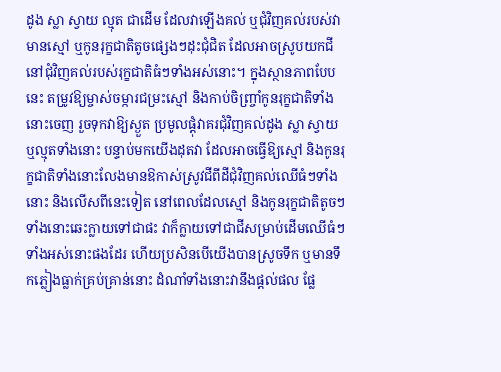ដូង ស្លា ស្វាយ ល្មុត ជាដើម ដែលវាឡើងគល់ ឬជុំវិញគល់របស់វាមានស្មៅ ឬកូនរុក្ខជាតិតូចផ្សេងៗដុះជុំជិត ដែលអាចស្រូបយកជីនៅជុំវិញគល់របស់រុក្ខជាតិធំៗទាំងអស់នោះ។ ក្នុងស្ថានភាពបែបនេះ តម្រូវឱ្យម្ចាស់ចម្ការជម្រះស្មៅ និងកាប់ចិញ្ច្រាំកូនរុក្ខជាតិទាំងនោះចេញ រួចទុកវាឱ្យស្ងួត ប្រមូលផ្ដុំវាគរជុំវិញគល់ដូង ស្លា ស្វាយ ឬល្មុតទាំងនោះ បន្ទាប់មកយើងដុតវា ដែលអាចធ្វើឱ្យស្មៅ និងកូនរុក្ខជាតិទាំងនោះលែងមានឱកាស់ស្រូវជីពីដីជុំវិញគល់ឈើធំៗទាំងនោះ និងលើសពីនេះទៀត នៅពេលដែលស្មៅ និងកូនរុក្ខជាតិតូចៗទាំងនោះឆេះក្លាយទៅជាផះ វាក៏ក្លាយទៅជាជីសម្រាប់ដើមឈើធំៗទាំងអស់នោះផងដែរ ហើយប្រសិនបើយើងបានស្រូចទឹក ឬមានទឹកភ្លៀងធ្លាក់គ្រប់គ្រាន់នោះ ដំណាំទាំងនោះវានឹងផ្ដល់ផល ផ្លែ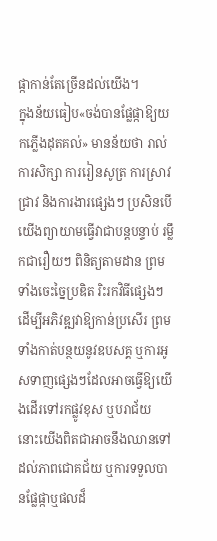ផ្កាកាន់តែច្រើនដល់យើង។
ក្នុងន័យធៀប«ចង់បានផ្លែផ្កាឱ្យយកភ្លើងដុតគល់» មានន័យថា រាល់ការសិក្សា ការរៀនសូត្រ ការស្រាវជ្រាវ និងការងារផ្សេងៗ ប្រសិនបើយើងព្យាយាមធ្វើវាជាបន្តបន្ទាប់ រម្លឹកជារឿយៗ ពិនិត្យតាមដាន ព្រមទាំងចេះច្នៃប្រឌិត រិះរកវិធីផ្សេងៗដើម្បីអភិវឌ្ឍវាឱ្យកាន់ប្រសើរ ព្រមទាំងកាត់បន្ថយនូវឧបសគ្គ ឬការអូសទាញផ្សេងៗដែលអាចធ្វើឱ្យយើងដើរទៅរកផ្លូវខុស ឬបរាជ័យ នោះយើងពិតជាអាចនឹងឈានទៅដល់ភាពជោគជ័យ ឬការទទួលបានផ្លែផ្កាឬផលដ៏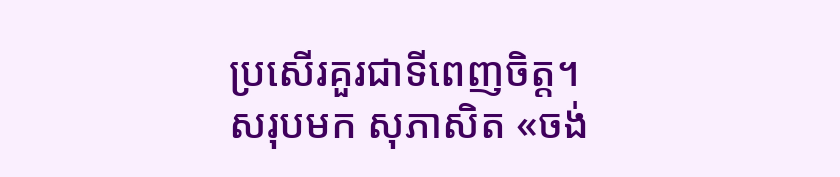ប្រសើរគួរជាទីពេញចិត្ត។
សរុបមក សុភាសិត «ចង់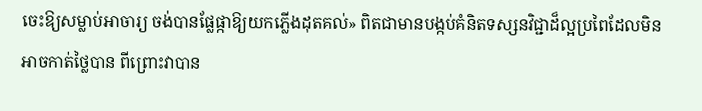ចេះឱ្យសម្លាប់អាចារ្យ ចង់បានផ្លែផ្កាឱ្យយកភ្លើងដុតគល់» ពិតជាមានបង្កប់គំនិតទស្សនវិជ្ជាដ៏ល្អប្រពៃដែលមិនអាចកាត់ថ្លៃបាន ពីព្រោះវាបាន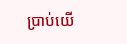ប្រាប់យើ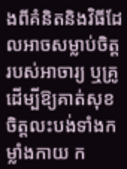ងពីគំនិតនិងវិធីដែលអាចសម្លាប់ចិត្តរបស់អាចារ្យ ឬគ្រូដើម្បីឱ្យគាត់សុខចិត្តលះបង់ទាំងកម្លាំងកាយ ក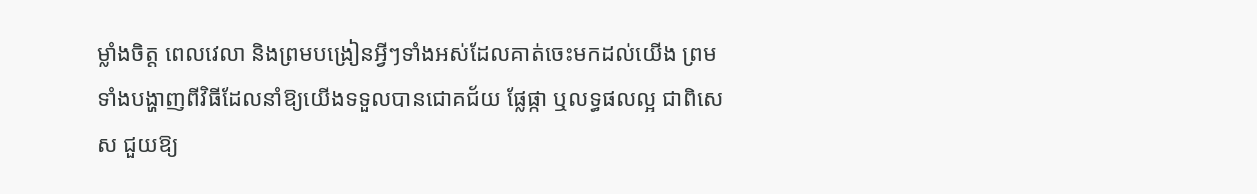ម្លាំងចិត្ត ពេលវេលា និងព្រមបង្រៀនអ្វីៗទាំងអស់ដែលគាត់ចេះមកដល់យើង ព្រមទាំងបង្ហាញពីវិធីដែលនាំឱ្យយើងទទួលបានជោគជ័យ ផ្លែផ្កា ឬលទ្ធផលល្អ ជាពិសេស ជួយឱ្យ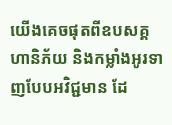យើងគេចផុតពីឧបសគ្គ ហានិភ័យ និងកម្លាំងអូរទាញបែបអវិជ្ជមាន ដែ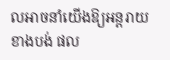លអាចនាំយើងឱ្យអន្តរាយ ខាងបង់ ផល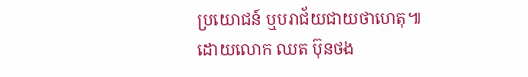ប្រយោជន៍ ឬបរាជ័យជាយថាហេតុ៕
ដោយលោក ឈត ប៊ុនថង